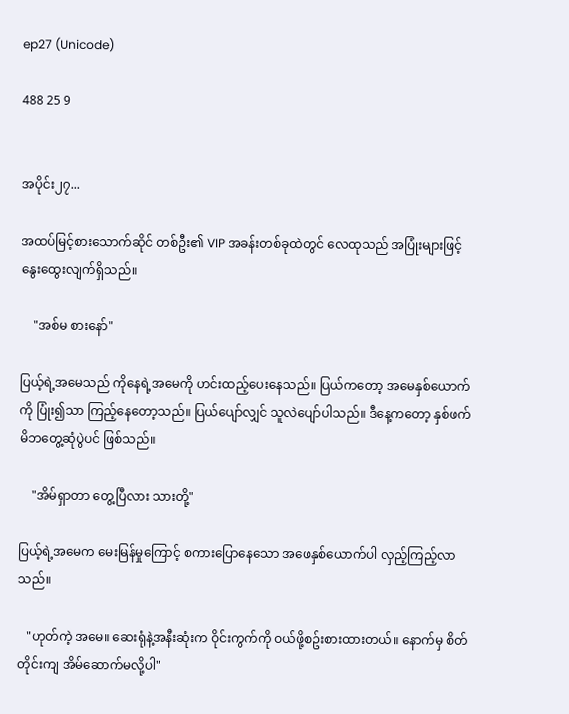ep27 (Unicode)

488 25 9


အပိုင်း၂၇...

အထပ်မြင့်စားသောက်ဆိုင် တစ်ဦး၏ VIP အခန်းတစ်ခုထဲတွင် လေထုသည် အပြုံးများဖြင့် နွေးထွေးလျက်ရှိသည်။

    "အစ်မ စားနော်"

ပြယ့်ရဲ့အမေသည် ကိုနေရဲ့အမေကို ဟင်းထည့်ပေးနေသည်။ ပြယ်ကတော့ အမေနှစ်ယောက်ကို ပြုံး၍သာ ကြည့်နေတော့သည်။ ပြယ်ပျော်လျှင် သူလဲပျော်ပါသည်။ ဒီနေ့ကတော့ နှစ်ဖက်မိဘတွေ့ဆုံပွဲပင် ဖြစ်သည်။

    "အိမ်ရှာတာ တွေ့ပြီလား သားတို့"

ပြယ့်ရဲ့အမေက မေးမြန်မှုကြောင့် စကားပြောနေသော အဖေနှစ်ယောက်ပါ လှည့်ကြည့်လာသည်။

   "ဟုတ်ကဲ့ အမေ။ ဆေးရုံနဲ့အနီးဆုံးက ဝိုင်းကွက်ကို ဝယ်ဖို့စဥ်းစားထားတယ်။ နောက်မှ စိတ်တိုင်းကျ အိမ်ဆောက်မလို့ပါ"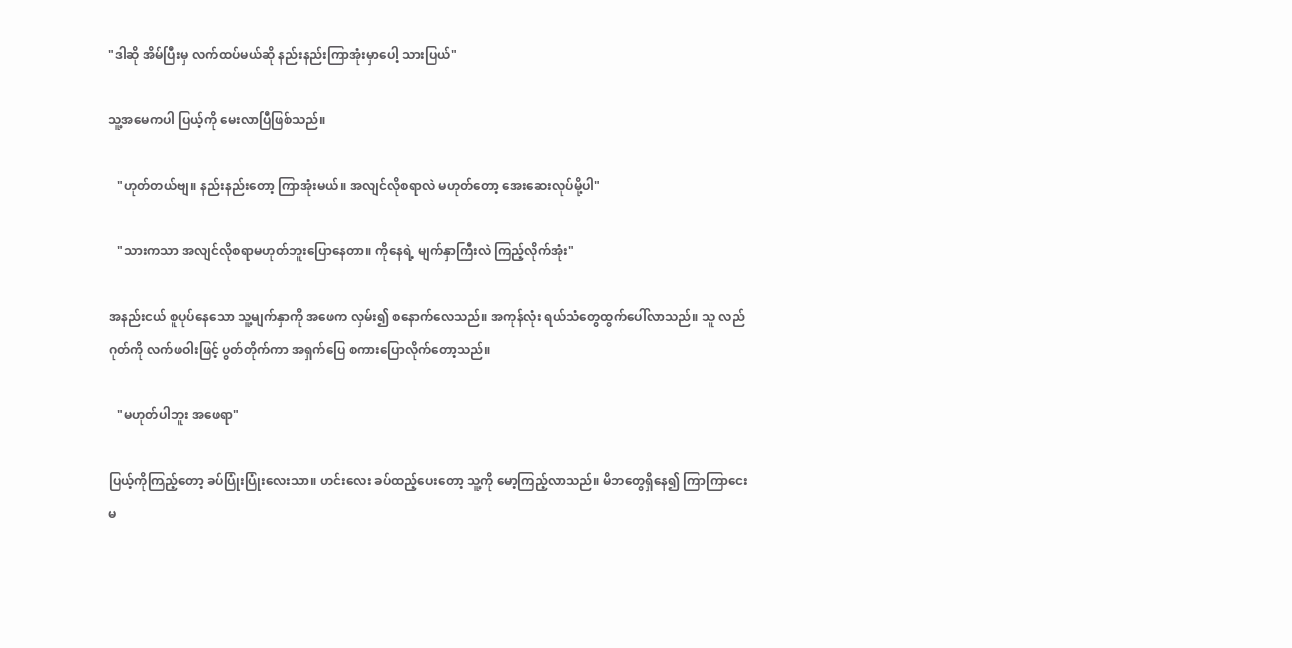"ဒါဆို အိမ်ပြီးမှ လက်ထပ်မယ်ဆို နည်းနည်းကြာအုံးမှာပေါ့ သားပြယ်"

သူ့အမေကပါ ပြယ့်ကို မေးလာပြီဖြစ်သည်။

   "ဟုတ်တယ်ဗျ။ နည်းနည်းတော့ ကြာအုံးမယ်။ အလျင်လိုစရာလဲ မဟုတ်တော့ အေးဆေးလုပ်မို့ပါ"

   "သားကသာ အလျင်လိုစရာမဟုတ်ဘူးပြောနေတာ။ ကိုနေရဲ့ မျက်နှာကြီးလဲ ကြည့်လိုက်အုံး"

အနည်းငယ် စူပုပ်နေသော သူ့မျက်နှာကို အဖေက လှမ်း၍ စနောက်လေသည်။ အကုန်လုံး ရယ်သံတွေထွက်ပေါ်လာသည်။ သူ လည်ဂုတ်ကို လက်ဖဝါးဖြင့် ပွတ်တိုက်ကာ အရှက်ပြေ စကားပြောလိုက်တော့သည်။

   "မဟုတ်ပါဘူး အဖေရာ"

ပြယ့်ကိုကြည့်တော့ ခပ်ပြုံးပြုံးလေးသာ။ ဟင်းလေး ခပ်ထည့်ပေးတော့ သူ့ကို မော့ကြည့်လာသည်။ မိဘတွေရှိနေ၍ ကြာကြာငေးမ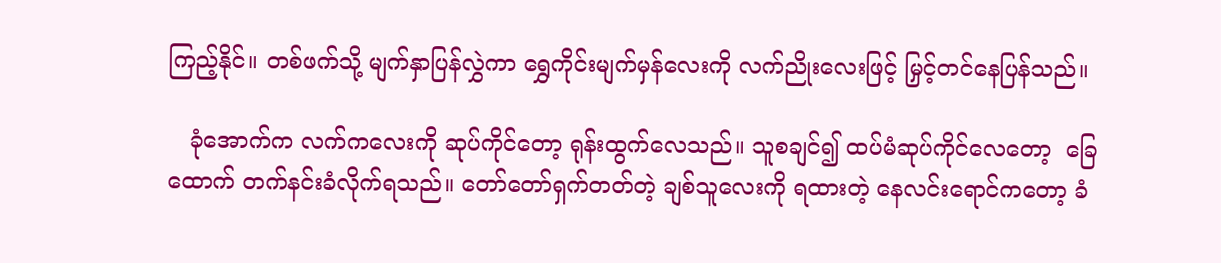ကြည့်နိုင်။ တစ်ဖက်သို့ မျက်နှာပြန်လွှဲကာ ရွှေကိုင်းမျက်မှန်လေးကို လက်ညိုးလေးဖြင့် မြှင့်တင်နေပြန်သည်။

   ခုံအောက်က လက်ကလေးကို ဆုပ်ကိုင်တော့ ရုန်းထွက်လေသည်။ သူစချင်၍ ထပ်မံဆုပ်ကိုင်လေတော့  ခြေထောက် တက်နင်းခံလိုက်ရသည်။ တော်တော်ရှက်တတ်တဲ့ ချစ်သူလေးကို ရထားတဲ့ နေလင်းရောင်ကတော့ ခံ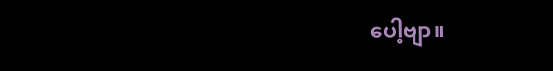ပေါ့ဗျာ။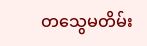တသွေမတိမ်း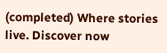(completed) Where stories live. Discover now